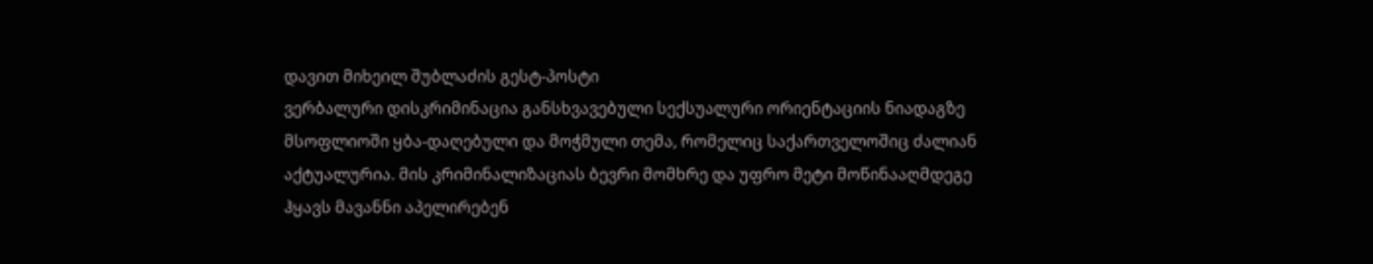დავით მიხეილ შუბლაძის გესტ-პოსტი
ვერბალური დისკრიმინაცია განსხვავებული სექსუალური ორიენტაციის ნიადაგზე მსოფლიოში ყბა-დაღებული და მოჭმული თემა, რომელიც საქართველოშიც ძალიან აქტუალურია. მის კრიმინალიზაციას ბევრი მომხრე და უფრო მეტი მოწინააღმდეგე ჰყავს მავანნი აპელირებენ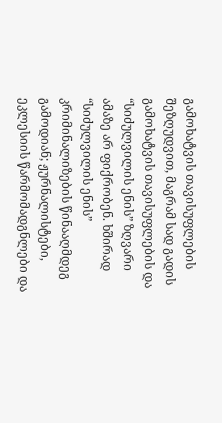გამოხატვის თავისუფლების შეზღუდვით, მაგრამ სად გადის გამოხატვის თავისუფლების და “სიძულვილის ენის” ზღვარი ამაზე არ ფიქრობენ. ხშირად “სიძულვილის ენის” კრიმინალიზების წინააღმდეგ გამოდიან; ჟურნალისტები, ეკლესიის წარმომადგნლები და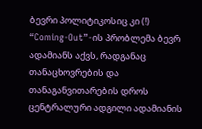ბევრი პოლიტიკოსიც კი (!)
“Coming-Out”-ის პრობლემა ბევრ ადამიანს აქვს, რადგანაც თანაცხოვრების და თანაგანვითარების დროს ცენტრალური ადგილი ადამიანის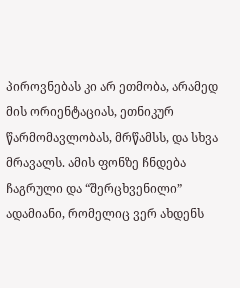პიროვნებას კი არ ეთმობა, არამედ მის ორიენტაციას, ეთნიკურ წარმომავლობას, მრწამსს, და სხვა მრავალს. ამის ფონზე ჩნდება ჩაგრული და “შერცხვენილი” ადამიანი, რომელიც ვერ ახდენს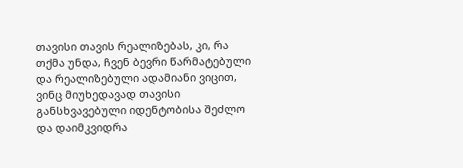თავისი თავის რეალიზებას, კი, რა თქმა უნდა, ჩვენ ბევრი წარმატებული და რეალიზებული ადამიანი ვიცით, ვინც მიუხედავად თავისი განსხვავებული იდენტობისა შეძლო და დაიმკვიდრა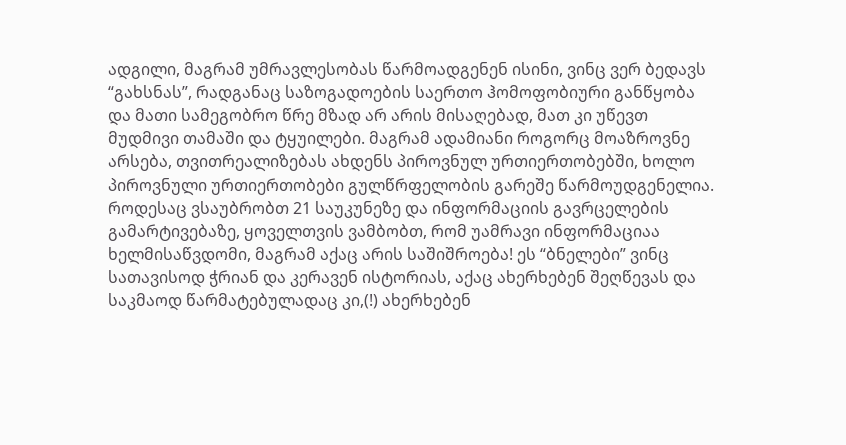ადგილი, მაგრამ უმრავლესობას წარმოადგენენ ისინი, ვინც ვერ ბედავს “გახსნას”, რადგანაც საზოგადოების საერთო ჰომოფობიური განწყობა და მათი სამეგობრო წრე მზად არ არის მისაღებად, მათ კი უწევთ მუდმივი თამაში და ტყუილები. მაგრამ ადამიანი როგორც მოაზროვნე არსება, თვითრეალიზებას ახდენს პიროვნულ ურთიერთობებში, ხოლო პიროვნული ურთიერთობები გულწრფელობის გარეშე წარმოუდგენელია.
როდესაც ვსაუბრობთ 21 საუკუნეზე და ინფორმაციის გავრცელების გამარტივებაზე, ყოველთვის ვამბობთ, რომ უამრავი ინფორმაციაა ხელმისაწვდომი, მაგრამ აქაც არის საშიშროება! ეს “ბნელები” ვინც სათავისოდ ჭრიან და კერავენ ისტორიას, აქაც ახერხებენ შეღწევას და საკმაოდ წარმატებულადაც კი,(!) ახერხებენ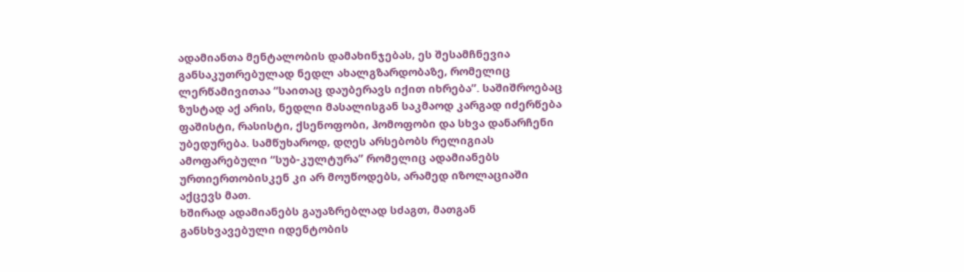ადამიანთა მენტალობის დამახინჯებას, ეს შესამჩნევია განსაკუთრებულად ნედლ ახალგზარდობაზე, რომელიც ლერწამივითაა “საითაც დაუბერავს იქით იხრება”. საშიშროებაც ზუსტად აქ არის, ნედლი მასალისგან საკმაოდ კარგად იძერწება ფაშისტი, რასისტი, ქსენოფობი, ჰომოფობი და სხვა დანარჩენი უბედურება. სამწუხაროდ, დღეს არსებობს რელიგიას ამოფარებული “სუბ-კულტურა” რომელიც ადამიანებს ურთიერთობისკენ კი არ მოუწოდებს, არამედ იზოლაციაში აქცევს მათ.
ხშირად ადამიანებს გაუაზრებლად სძაგთ, მათგან განსხვავებული იდენტობის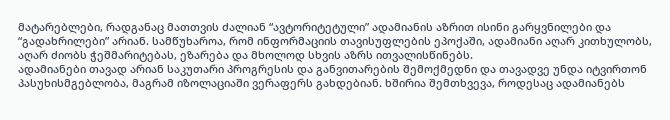მატარებლები, რადგანაც მათთვის ძალიან “ავტორიტეტული” ადამიანის აზრით ისინი გარყვნილები და “გადახრილები” არიან. სამწუხაროა, რომ ინფორმაციის თავისუფლების ეპოქაში, ადამიანი აღარ კითხულობს, აღარ ძიობს ჭეშმარიტებას, ეზარება და მხოლოდ სხვის აზრს ითვალისწინებს.
ადამიანები თავად არიან საკუთარი პროგრესის და განვითარების შემოქმედნი და თავადვე უნდა იტვირთონ პასუხისმგებლობა, მაგრამ იზოლაციაში ვერაფერს გახდებიან. ხშირია შემთხვევა, როდესაც ადამიანებს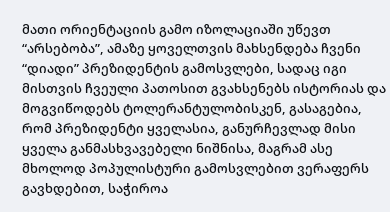მათი ორიენტაციის გამო იზოლაციაში უწევთ “არსებობა”, ამაზე ყოველთვის მახსენდება ჩვენი “დიადი” პრეზიდენტის გამოსვლები, სადაც იგი მისთვის ჩვეული პათოსით გვახსენებს ისტორიას და მოგვიწოდებს ტოლერანტულობისკენ, გასაგებია, რომ პრეზიდენტი ყველასია, განურჩევლად მისი ყველა განმასხვავებელი ნიშნისა, მაგრამ ასე მხოლოდ პოპულისტური გამოსვლებით ვერაფერს გავხდებით, საჭიროა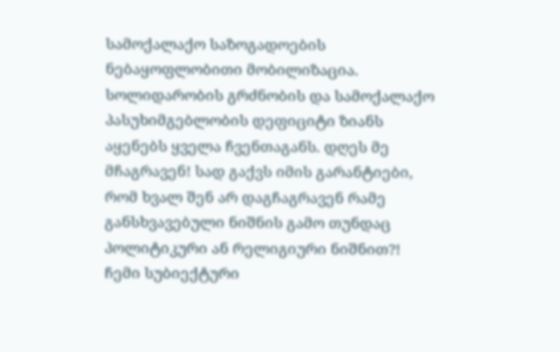სამოქალაქო საზოგადოების ნებაყოფლობითი მობილიზაცია.
სოლიდარობის გრძნობის და სამოქალაქო პასუხიმგებლობის დეფიციტი ზიანს აყენებს ყველა ჩვენთაგანს. დღეს მე მჩაგრავენ! სად გაქვს იმის გარანტიები, რომ ხვალ შენ არ დაგჩაგრავენ რამე განსხვავებული ნიშნის გამო თუნდაც პოლიტიკური ან რელიგიური ნიშნით?! ჩემი სუბიექტური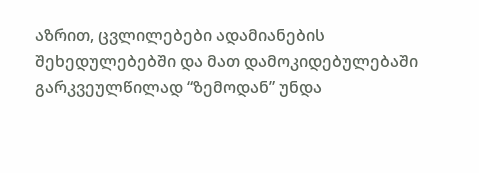აზრით, ცვლილებები ადამიანების შეხედულებებში და მათ დამოკიდებულებაში გარკვეულწილად “ზემოდან” უნდა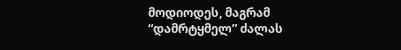მოდიოდეს, მაგრამ “დამრტყმელ” ძალას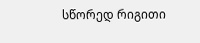სწორედ რიგითი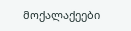მოქალაქეები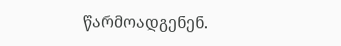წარმოადგენენ.